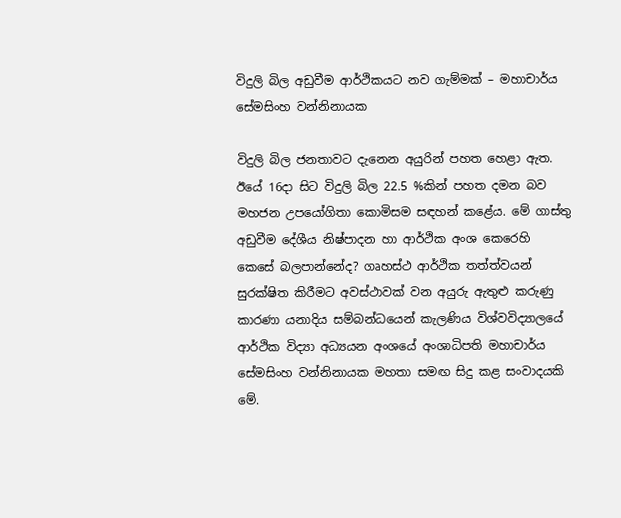විදුලි බිල අඩුවීම ආර්ථිකයට නව ගැම්මක් – මහාචාර්ය සේමසිංහ වන්නිනායක

විදුලි බිල ජනතාවට දැනෙන අයුරින් පහත හෙළා ඇත. ඊයේ 16දා සිට විදුලි බිල 22.5 %කින් පහත දමන බව මහජන උපයෝගිතා කොමිසම සඳහන් කළේය. මේ ගාස්තු අඩුවීම දේශීය නිෂ්පාදන හා ආර්ථික අංශ කෙරෙහි කෙසේ බලපාන්නේද? ගෘහස්ථ ආර්ථික තත්ත්වයන් සුරක්ෂිත කිරීමට අවස්ථාවක් වන අයුරු ඇතුළු කරුණු කාරණා යනාදිය සම්බන්ධයෙන් කැලණිය විශ්වවිද්‍යාලයේ ආර්ථික විද්‍යා අධ්‍යයන අංශයේ අංශාධිපති මහාචාර්ය සේමසිංහ වන්නිනායක මහතා සමඟ සිදු කළ සංවාදයකි මේ.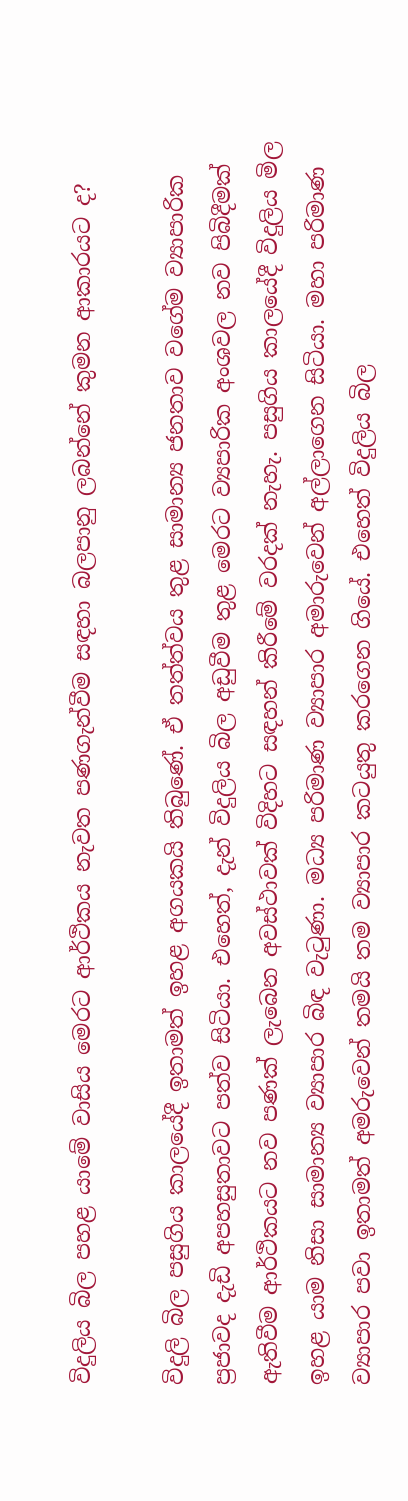විදුලිය බිල පහළ යාමේ වාසිය මෙරට ආර්ථිකය නැවත පණගැන්වීම සඳහා බලපානු ලබන්නේ කුමන ආකාරයට ද?

විදුලි බිල පසුගිය කාලයේදී ඉතාමත් ඉහළ අගයකයි තිබුණේ. ඒ තත්ත්වය තුළ සාමාන්‍ය ජනතාව වගේම ව්‍යාපාරික ප්‍රජාවද දැඩි අපහසුතාවට පත්ව සිටියා. එහෙත්, දැන් විදුලිය බිල අඩුවීම තුළ මෙරට ව්‍යපාරික අංශවල නව පිබිදීමක් ඇතිවීම ආර්ථිකයට නව පණක් ලැබෙන අවස්ථාවක් විදිහට සඳහන් කිරීමේ වරදක් නැහැ. පසුගිය කාලයේදී විදුලිය මිල ඉහළ යාම නිසා සාමාන්‍ය ව්‍යාපාර බිඳ වැටුණා. මධ්‍ය පරිමාණ ව්‍යාපාර අමාරුවෙන් අල්ලාගෙන සිටියා. මහා පරිමාණ ව්‍යාපාර පවා ඉතාමත් අමරුවෙන් තමයි තම ව්‍යාපාර කටයුතු කරගෙන ගියේ. එහෙත් විදුලිය බිල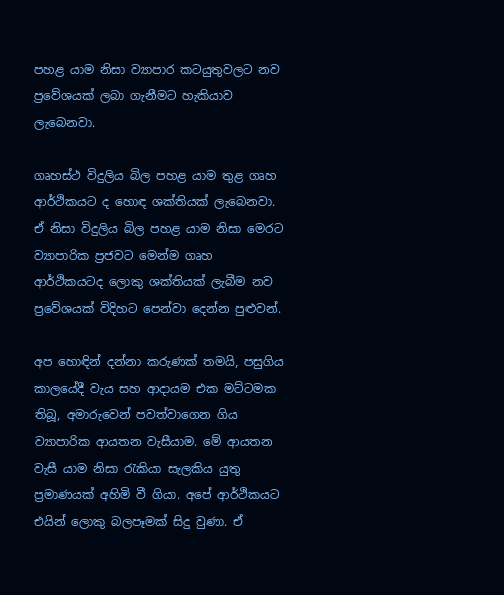පහළ යාම නිසා ව්‍යාපාර කටයුතුවලට නව ප්‍රවේශයක් ලබා ගැනීමට හැකියාව ලැබෙනවා.

ගෘහස්ථ විදුලිය බිල පහළ යාම තුළ ගෘහ ආර්ථිකයට ද හොඳ ශක්තියක් ලැබෙනවා. ඒ නිසා විදුලිය බිල පහළ යාම නිසා මෙරට ව්‍යාපාරික ප්‍රජවට මෙන්ම ගෘහ ආර්ථිකයටද ලොකු ශක්තියක් ලැබීම නව ප්‍රවේශයක් විදිහට පෙන්වා දෙන්න පුළුවන්.

අප හොඳින් දන්නා කරුණක් තමයි, පසුගිය කාලයේදී වැය සහ ආදායම එක මට්ටමක තිබූ, අමාරුවෙන් පවත්වාගෙන ගිය ව්‍යාපාරික ආයතන වැසීයාම. මේ ආයතන වැසී යාම නිසා රැකියා සැලකිය යුතු ප්‍රමාණයක් අහිමි වී ගියා. අපේ ආර්ථිකයට එයින් ලොකු බලපෑමක් සිදු වුණා. ඒ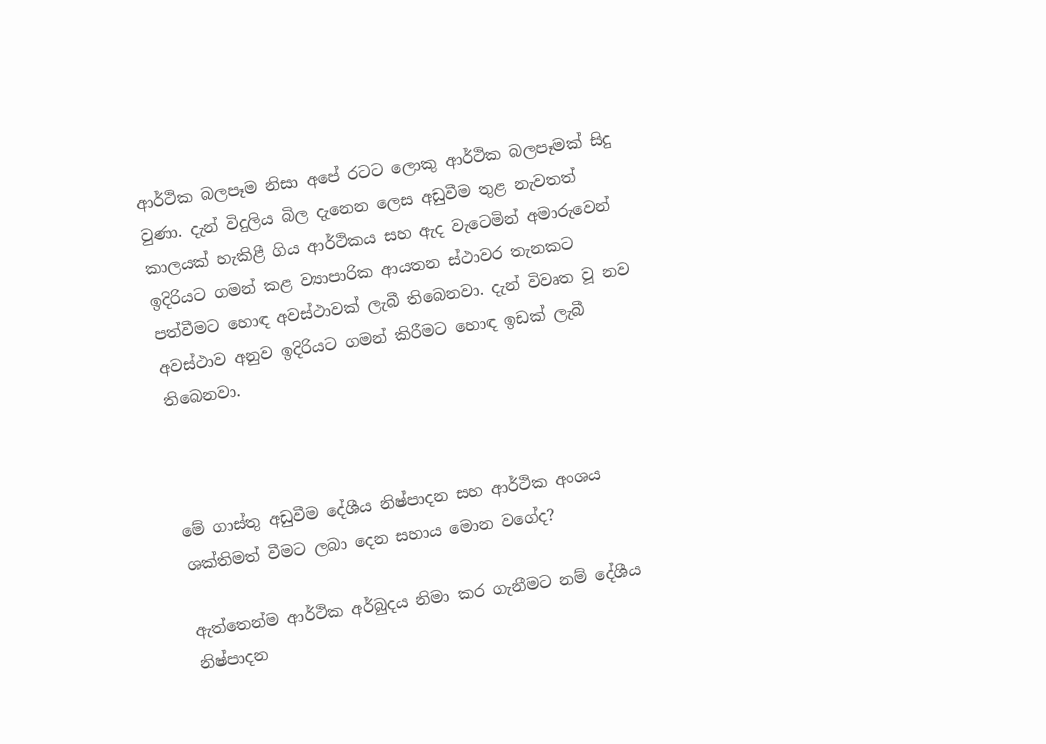ආර්ථික බලපෑම නිසා අපේ රටට ලොකු ආර්ථික බලපෑමක් සිදු වුණා. දැන් විදුලිය බිල දැනෙන ලෙස අඩුවීම තුළ නැවතත් කාලයක් හැකිළී ගිය ආර්ථිකය සහ ඇද වැටෙමින් අමාරුවෙන් ඉදිරියට ගමන් කළ ව්‍යාපාරික ආයතන ස්ථාවර තැනකට පත්වීමට හොඳ අවස්ථාවක් ලැබී තිබෙනවා. දැන් විවෘත වූ නව අවස්ථාව අනුව ඉදිරියට ගමන් කිරීමට හොඳ ඉඩක් ලැබී තිබෙනවා.



මේ ගාස්තු අඩුවීම දේශීය නිෂ්පාදන සහ ආර්ථික අංශය ශක්තිමත් වීමට ලබා දෙන සහාය මොන වගේද?

ඇත්තෙන්ම ආර්ථික අර්බුදය නිමා කර ගැනීමට නම් දේශීය නිෂ්පාදන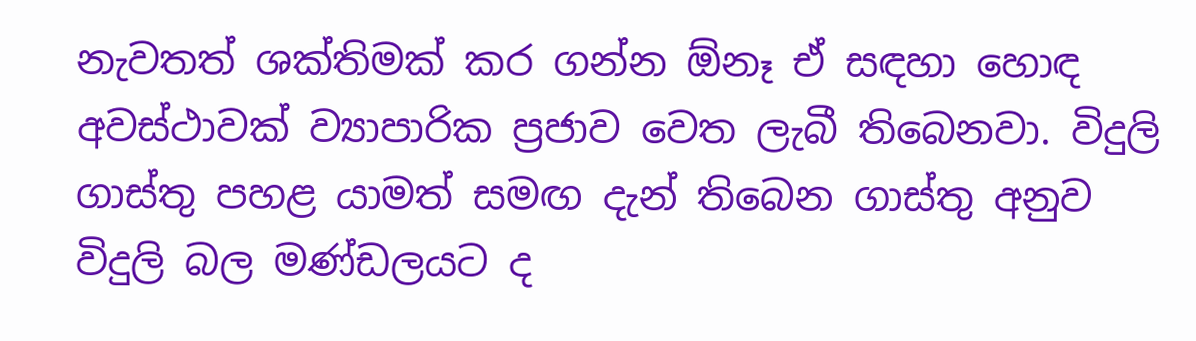නැවතත් ශක්තිමක් කර ගන්න ඕනෑ ඒ සඳහා හොඳ අවස්ථාවක් ව්‍යාපාරික ප්‍රජාව වෙත ලැබී තිබෙනවා. විදුලි ගාස්තු පහළ යාමත් සමඟ දැන් තිබෙන ගාස්තු අනුව විදුලි බල මණ්ඩලයට ද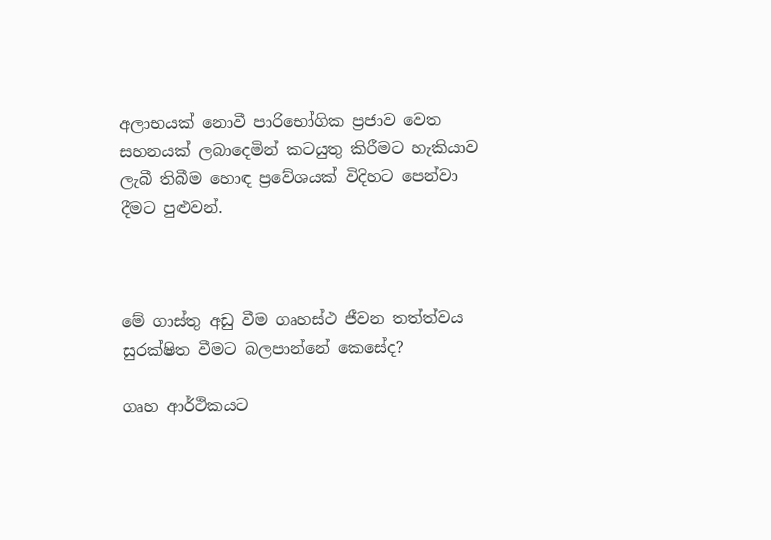අලාභයක් නොවී පාරිභෝගික ප්‍රජාව වෙත සහනයක් ලබාදෙමින් කටයුතු කිරීමට හැකියාව ලැබී තිබීම හොඳ ප්‍රවේශයක් විදිහට පෙන්වා දීමට පුළුවන්.



මේ ගාස්තු අඩු වීම ගෘහස්ථ ජීවන තත්ත්වය සුරක්ෂිත වීමට බලපාන්නේ කෙසේද?

ගෘහ ආර්ථිකයට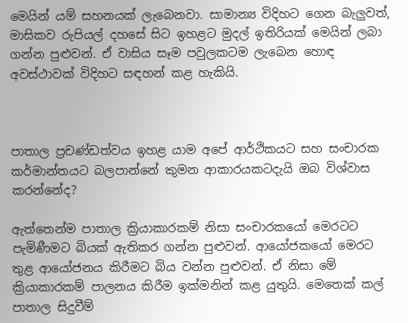මෙයින් යම් සහනයක් ලැබෙනවා. සාමාන්‍ය විදිහට ගෙන බැලුවත්, මාසිකව රුපියල් දහසේ සිට ඉහළට මුදල් ඉතිරියක් මෙයින් ලබා ගන්න පුළුවන්. ඒ වාසිය සෑම පවුලකටම ලැබෙන හොඳ අවස්ථාවක් විදිහට සඳහන් කළ හැකියි.



පාතාල ප්‍රචණ්ඩත්වය ඉහළ යාම අපේ ආර්ථිකයට සහ සංචාරක කර්මාන්තයට බලපාන්නේ කුමන ආකාරයකටදැයි ඔබ විශ්වාස කරන්නේද?

ඇත්තෙන්ම පාතාල ක්‍රියාකාරකම් නිසා සංචාරකයෝ මෙරටට පැමිණීමට බියක් ඇතිකර ගන්න පුළුවන්. ආයෝජකයෝ මෙරට තුළ ආයෝජනය කිරීමට බිය වන්න පුළුවන්. ඒ නිසා මේ ක්‍රියාකාරකම් පාලනය කිරීම ඉක්මනින් කළ යුතුයි. මෙතෙක් කල් පාතාල සිදුවීම්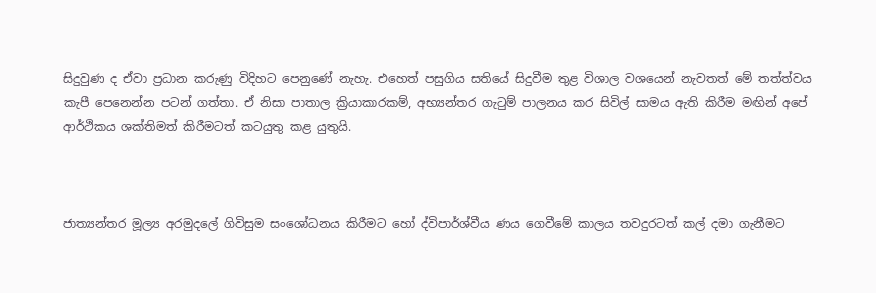සිදුවුණ ද ඒවා ප්‍රධාන කරුණු විදිහට පෙනුණේ නැහැ. එහෙත් පසුගිය සතියේ සිදුවීම තුළ විශාල වශයෙන් නැවතත් මේ තත්ත්වය කැපී පෙනෙන්න පටන් ගත්තා. ඒ නිසා පාතාල ක්‍රියාකාරකම්, අභ්‍යන්තර ගැටුම් පාලනය කර සිවිල් සාමය ඇති කිරීම මඟින් අපේ ආර්ථිකය ශක්තිමත් කිරීමටත් කටයුතු කළ යුතුයි.



ජාත්‍යන්තර මූල්‍ය අරමුදලේ ගිවිසුම සංශෝධනය කිරීමට හෝ ද්විපාර්ශ්වීය ණය ගෙවීමේ කාලය තවදුරටත් කල් දමා ගැනීමට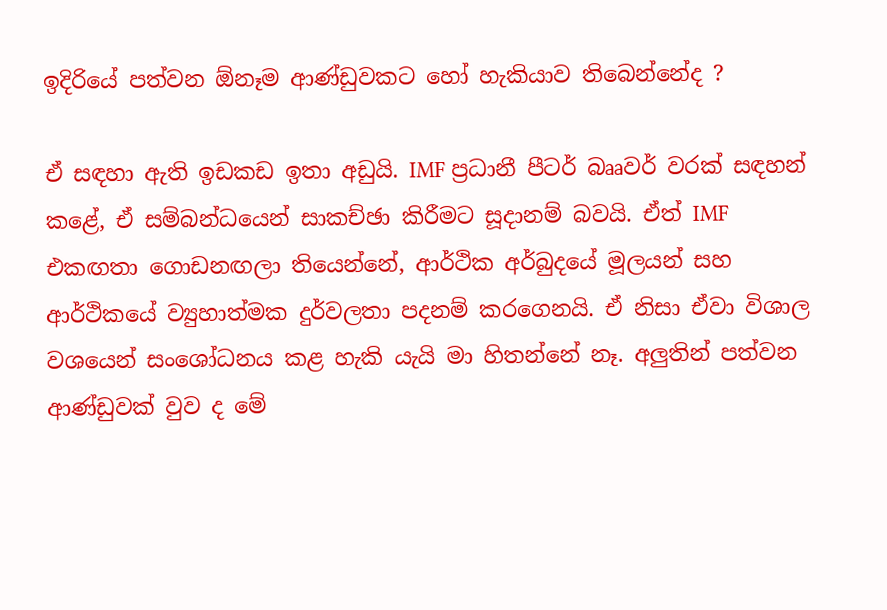ඉදිරියේ පත්වන ඕනෑම ආණ්ඩුවකට හෝ හැකියාව තිබෙන්නේද ?

ඒ සඳහා ඇති ඉඩකඩ ඉතා අඩුයි. IMF ප්‍රධානී පීටර් බෲවර් වරක් සඳහන් කළේ, ඒ සම්බන්ධයෙන් සාකච්ඡා කිරීමට සූදානම් බවයි. ඒත් IMF එකඟතා ගොඩනඟලා තියෙන්නේ, ආර්ථික අර්බුදයේ මූලයන් සහ ආර්ථිකයේ ව්‍යුහාත්මක දුර්වලතා පදනම් කරගෙනයි. ඒ නිසා ඒවා විශාල වශයෙන් සංශෝධනය කළ හැකි යැයි මා හිතන්නේ නෑ. අලුතින් පත්වන ආණ්ඩුවක් වුව ද මේ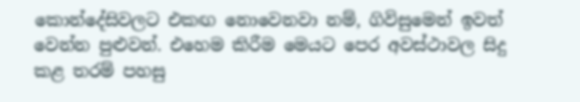කොන්දේසිවලට එකඟ නොවෙනවා නම්, ගිවිසුමෙන් ඉවත් වෙන්න පුළුවන්. එහෙම කිරීම මෙයට පෙර අවස්ථාවල සිදු කළ තරම් පහසු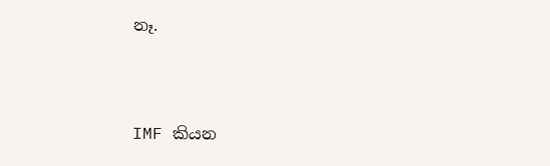නෑ.



IMF කියන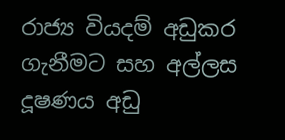රාජ්‍ය වියදම් අඩුකර ගැනීමට සහ අල්ලස දූෂණය අඩු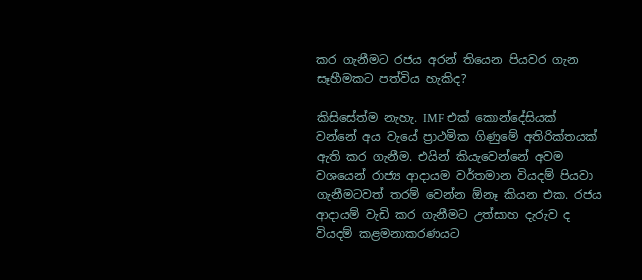කර ගැනීමට රජය අරන් තියෙන පියවර ගැන සෑහීමකට පත්විය හැකිද?

කිසිසේත්ම නැහැ. IMF එක් කොන්දේසියක් වන්නේ අය වැයේ ප්‍රාථමික ගිණුමේ අතිරික්තයක් ඇති කර ගැනීම. එයින් කියැවෙන්නේ අවම වශයෙන් රාජ්‍ය ආදායම වර්තමාන වියදම් පියවා ගැනීමටවත් තරම් වෙන්න ඕනෑ කියන එක. රජය ආදායම් වැඩි කර ගැනීමට උත්සාහ දැරුව ද වියදම් කළමනාකරණයට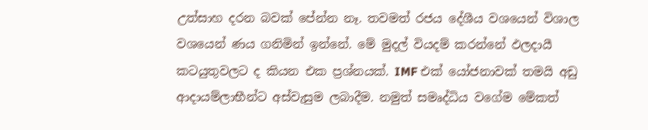උත්සාහ දරන බවක් පේන්න නෑ. තවමත් රජය දේශීය වශයෙන් විශාල වශයෙන් ණය ගනිමින් ඉන්නේ. මේ මුදල් වියදම් කරන්නේ ඵලදායී කටයුතුවලට ද කියන එක ප්‍රශ්නයක්. IMF එක් යෝජනාවක් තමයි අඩු ආදායම්ලාභීන්ට අස්වැසුම ලබාදීම. නමුත් සමෘද්ධිය වගේම මේකත්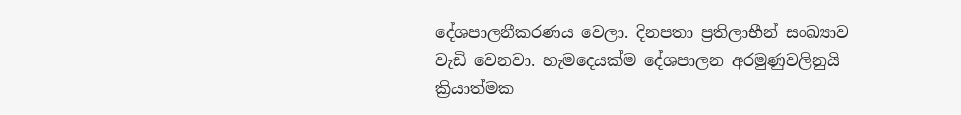දේශපාලනීකරණය වෙලා. දිනපතා ප්‍රතිලාභීන් සංඛ්‍යාව වැඩි වෙනවා. හැමදෙයක්ම දේශපාලන අරමුණුවලිනුයි ක්‍රියාත්මක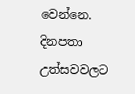වෙන්නෙ. දිනපතා උත්සවවලට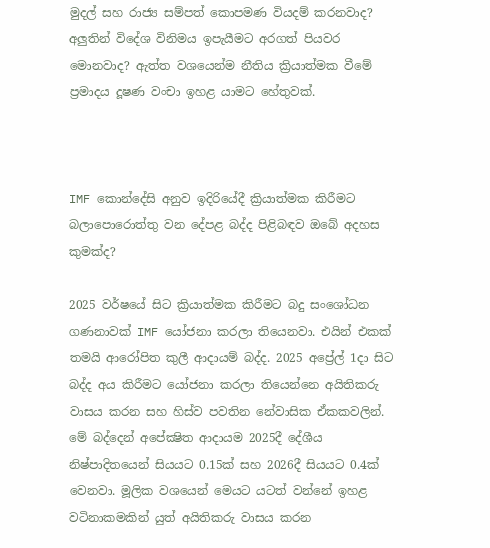මුදල් සහ රාජ්‍ය සම්පත් කොපමණ වියදම් කරනවාද? අලුතින් විදේශ විනිමය ඉපැයීමට අරගත් පියවර මොනවාද? ඇත්ත වශයෙන්ම නීතිය ක්‍රියාත්මක වීමේ ප්‍රමාදය දූෂණ වංචා ඉහළ යාමට හේතුවක්.



IMF කොන්දේසි අනුව ඉදිරියේදී ක්‍රියාත්මක කිරීමට බලාපොරොත්තු වන දේපළ බද්ද පිළිබඳව ඔබේ අදහස කුමක්ද?

2025 වර්ෂයේ සිට ක්‍රියාත්මක කිරීමට බදු සංශෝධන ගණනාවක් IMF යෝජනා කරලා තියෙනවා. එයින් එකක් තමයි ආරෝපිත කුලී ආදායම් බද්ද. 2025 අප්‍රේල් 1දා සිට බද්ද අය කිරීමට යෝජනා කරලා තියෙන්නෙ අයිතිකරු වාසය කරන සහ හිස්ව පවතින නේවාසික ඒකකවලින්. මේ බද්දෙන් අපේක්‍ෂිත ආදායම 2025දී දේශීය නිෂ්පාදිතයෙන් සියයට 0.15ක් සහ 2026දී සියයට 0.4ක් වෙනවා. මූලික වශයෙන් මෙයට යටත් වන්නේ ඉහළ වටිනාකමකින් යුත් අයිතිකරු වාසය කරන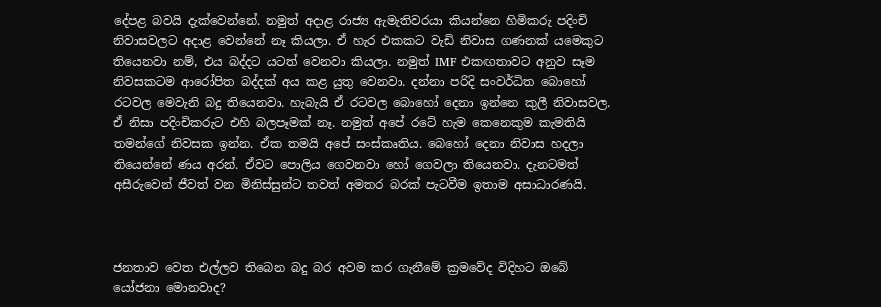දේපළ බවයි දැක්වෙන්නේ. නමුත් අදාළ රාජ්‍ය ඇමැතිවරයා කියන්නෙ හිමිකරු පදිංචි නිවාසවලට අදාළ වෙන්නේ නෑ කියලා. ඒ හැර එකකට වැඩි නිවාස ගණනක් යමෙකුට තියෙනවා නම්, එය බද්දට යටත් වෙනවා කියලා. නමුත් IMF එකඟතාවට අනුව සෑම නිවසකටම ආරෝපිත බද්දක් අය කළ යුතු වෙනවා. දන්නා පරිදි සංවර්ධිත බොහෝ රටවල මෙවැනි බදු තියෙනවා. හැබැයි ඒ රටවල බොහෝ දෙනා ඉන්නෙ කුලී නිවාසවල. ඒ නිසා පදිංචිකරුට එහි බලපෑමක් නෑ. නමුත් අපේ රටේ හැම කෙනෙකුම කැමතියි තමන්ගේ නිවසක ඉන්න. ඒක තමයි අපේ සංස්කෘතිය. බෙහෝ දෙනා නිවාස හදලා තියෙන්නේ ණය අරන්. ඒවට පොලිය ගෙවනවා හෝ ගෙවලා තියෙනවා. දැනටමත් අසීරුවෙන් ජීවත් වන මිනිස්සුන්ට තවත් අමතර බරක් පැටවීම ඉතාම අසාධාරණයි.



ජනතාව වෙත එල්ලව තිබෙන බදු බර අවම කර ගැනීමේ ක්‍රමවේද විදිහට ඔබේ යෝජනා මොනවාද?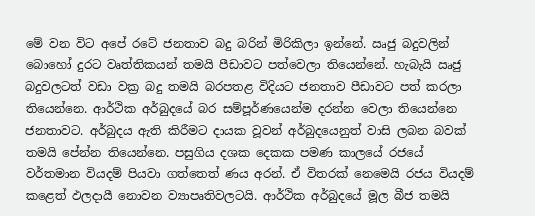මේ වන විට අපේ රටේ ජනතාව බදු බරින් මිරිකිලා ඉන්නේ. ඍජු බදුවලින් බොහෝ දුරට වෘත්තිකයන් තමයි පීඩාවට පත්වෙලා තියෙන්නේ. හැබැයි ඍජු බදුවලටත් වඩා වක්‍ර බදු තමයි බරපතළ විදියට ජනතාව පීඩාවට පත් කරලා තියෙන්නෙ. ආර්ථික අර්බුදයේ බර සම්පූර්ණයෙන්ම දරන්න වෙලා තියෙන්නෙ ජනතාවට. අර්බුදය ඇති කිරීමට දායක වූවන් අර්බුදයෙනුත් වාසි ලබන බවක් තමයි පේන්න තියෙන්නෙ. පසුගිය දශක දෙකක පමණ කාලයේ රජයේ වර්තමාන වියදම් පියවා ගත්තෙත් ණය අරන්. ඒ විතරක් නෙමෙයි රජය වියදම් කළෙත් ඵලදායී නොවන ව්‍යාපෘතිවලටයි. ආර්ථික අර්බුදයේ මූල බීජ තමයි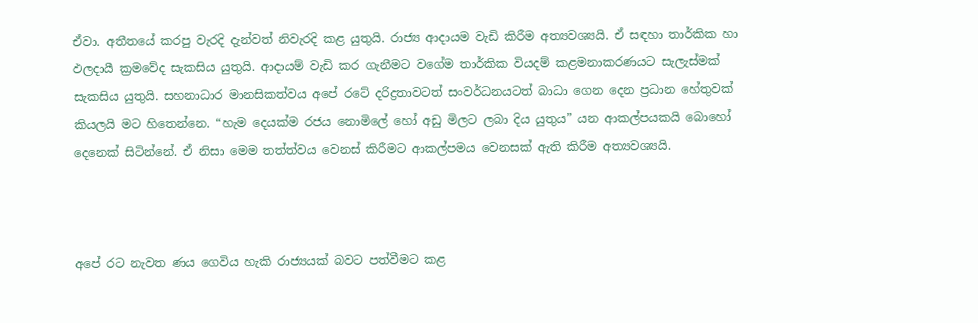ඒවා. අතීතයේ කරපු වැරදි දැන්වත් නිවැරදි කළ යුතුයි. රාජ්‍ය ආදායම වැඩි කිරීම අත්‍යවශ්‍යයි. ඒ සඳහා තාර්කික හා ඵලදායී ක්‍රමවේද සැකසිය යුතුයි. ආදායම් වැඩි කර ගැනීමට වගේම තාර්කික වියදම් කළමනාකරණයට සැලැස්මක් සැකසිය යුතුයි. සහනාධාර මානසිකත්වය අපේ රටේ දරිද්‍රතාවටත් සංවර්ධනයටත් බාධා ගෙන දෙන ප්‍රධාන හේතුවක් කියලයි මට හිතෙන්නෙ. “හැම දෙයක්ම රජය නොමිලේ හෝ අඩු මිලට ලබා දිය යුතුය” යන ආකල්පයකයි බොහෝ දෙනෙක් සිටින්නේ. ඒ නිසා මෙම තත්ත්වය වෙනස් කිරීමට ආකල්පමය වෙනසක් ඇති කිරීම අත්‍යවශ්‍යයි.



අපේ රට නැවත ණය ගෙවිය හැකි රාජ්‍යයක් බවට පත්වීමට කළ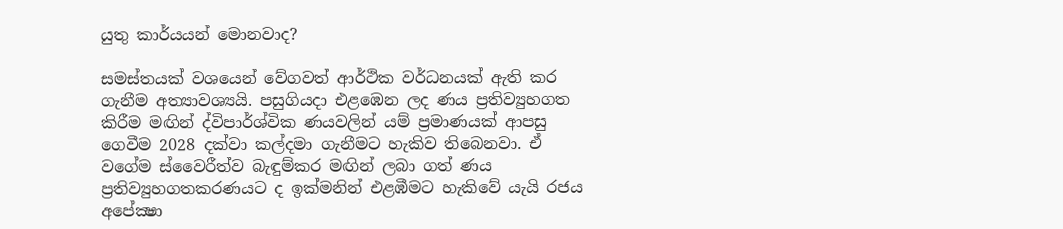යුතු කාර්යයන් මොනවාද?

සමස්තයක් වශයෙන් වේගවත් ආර්ථික වර්ධනයක් ඇති කර ගැනීම අත්‍යාවශ්‍යයි. පසුගියදා එළඹෙන ලද ණය ප්‍රතිව්‍යුහගත කිරීම මඟින් ද්විපාර්ශ්වික ණයවලින් යම් ප්‍රමාණයක් ආපසු ගෙවීම 2028 දක්වා කල්දමා ගැනීමට හැකිව තිබෙනවා. ඒ වගේම ස්වෛරීත්ව බැඳුම්කර මඟින් ලබා ගත් ණය ප්‍රතිව්‍යුහගතකරණයට ද ඉක්මනින් එළඹීමට හැකිවේ යැයි රජය අපේක්‍ෂා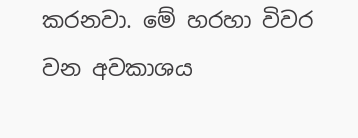කරනවා. මේ හරහා විවර වන අවකාශය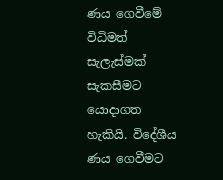ණය ගෙවීමේ විධිමත් සැලැස්මක් සැකසීමට යොදාගත හැකියි. විදේශීය ණය ගෙවීමට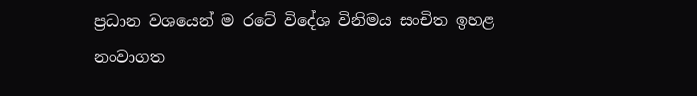ප්‍රධාන වශයෙන් ම රටේ විදේශ විනිමය සංචිත ඉහළ නංවාගත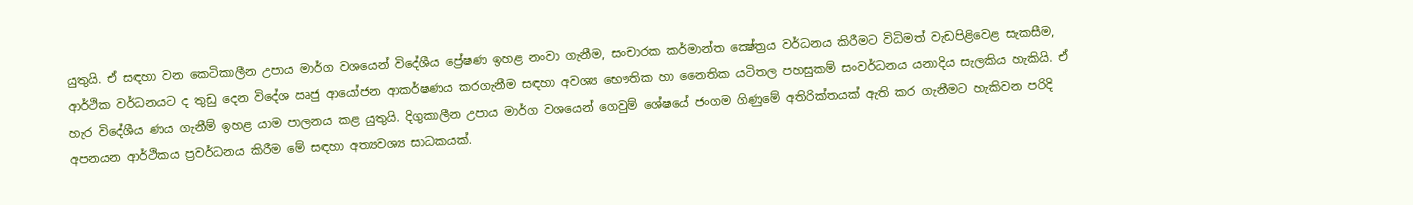යුතුයි. ඒ සඳහා වන කෙටිකාලීන උපාය මාර්ග වශයෙන් විදේශීය ප්‍රේෂණ ඉහළ නංවා ගැනීම, සංචාරක කර්මාන්ත ක්‍ෂේත්‍රය වර්ධනය කිරීමට විධිමත් වැඩපිළිවෙළ සැකසීම, ආර්ථික වර්ධනයට ද තුඩු දෙන විදේශ ඍජු ආයෝජන ආකර්ෂණය කරගැනීම සඳහා අවශ්‍ය භෞතික හා නෛතික යටිතල පහසුකම් සංවර්ධනය යනාදිය සැලකිය හැකියි. ඒ හැර විදේශීය ණය ගැනීම් ඉහළ යාම පාලනය කළ යුතුයි. දිගුකාලීන උපාය මාර්ග වශයෙන් ගෙවුම් ශේෂයේ ජංගම ගිණුමේ අතිරික්තයක් ඇති කර ගැනීමට හැකිවන පරිදි අපනයන ආර්ථිකය ප්‍රවර්ධනය කිරීම මේ සඳහා අත්‍යවශ්‍ය සාධකයක්.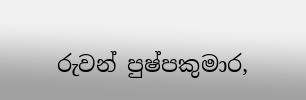රුවන් පුෂ්පකුමාර,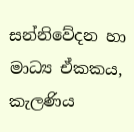සන්නිවේදන හා මාධ්‍ය ඒකකය, කැලණිය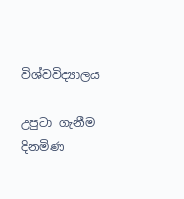විශ්වවිද්‍යාලය

උපුටා ගැනීම දිනමිණ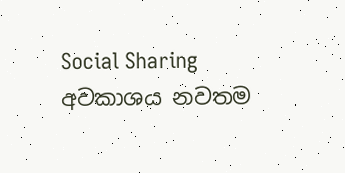Social Sharing
අවකාශය නවතම